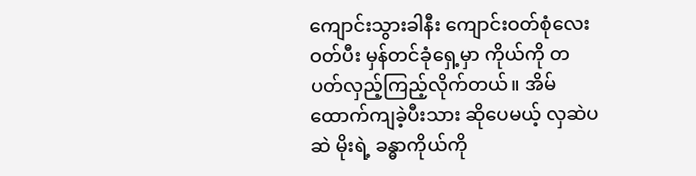ကျောင်းသွားခါနီး ကျောင်းဝတ်စုံလေးဝတ်ပီး မှန်တင်ခုံရှေ့မှာ ကိုယ်ကို တပတ်လှည့်ကြည့်လိုက်တယ်။ အိမ်ထောက်ကျခဲ့ပီးသား ဆိုပေမယ့် လှဆဲပဆဲ မိုးရဲ့ ခန္ဓာကိုယ်ကို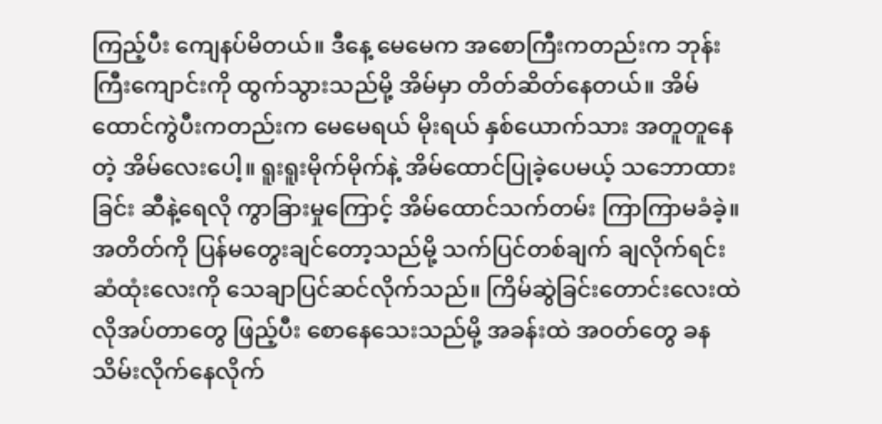ကြည့်ပီး ကျေနပ်မိတယ်။ ဒီနေ့ မေမေက အစောကြီးကတည်းက ဘုန်းကြီးကျောင်းကို ထွက်သွားသည်မို့ အိမ်မှာ တိတ်ဆိတ်နေတယ်။ အိမ်ထောင်ကွဲပီးကတည်းက မေမေရယ် မိုးရယ် နှစ်ယောက်သား အတူတူနေတဲ့ အိမ်လေးပေါ့။ ရူးရူးမိုက်မိုက်နဲ့ အိမ်ထောင်ပြုခဲ့ပေမယ့် သဘောထားခြင်း ဆီနဲ့ရေလို ကွာခြားမှုကြောင့် အိမ်ထောင်သက်တမ်း ကြာကြာမခံခဲ့။ အတိတ်ကို ပြန်မတွေးချင်တော့သည်မို့ သက်ပြင်တစ်ချက် ချလိုက်ရင်း ဆံထုံးလေးကို သေချာပြင်ဆင်လိုက်သည်။ ကြိမ်ဆွဲခြင်းတောင်းလေးထဲ လိုအပ်တာတွေ ဖြည့်ပီး စောနေသေးသည်မို့ အခန်းထဲ အဝတ်တွေ ခန သိမ်းလိုက်နေလိုက်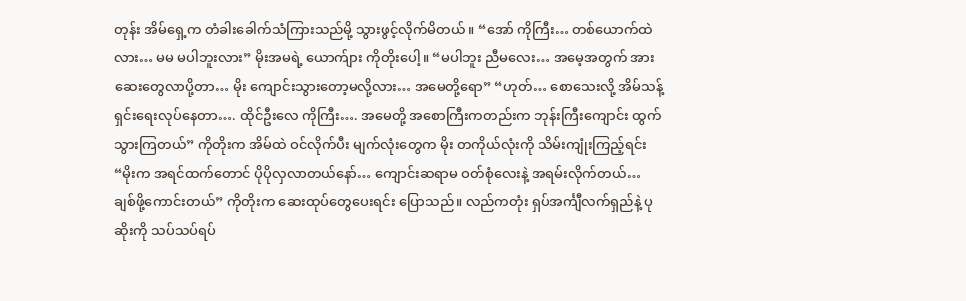တုန်း အိမ်ရှေ့က တံခါးခေါက်သံကြားသည်မို့ သွားဖွင့်လိုက်မိတယ်။ “အော် ကိုကြီး… တစ်ယောက်ထဲလား… မမ မပါဘူးလား” မိုးအမရဲ့ ယောက်ျား ကိုတိုးပေါ့။ “မပါဘူး ညီမလေး… အမေ့အတွက် အားဆေးတွေလာပို့တာ… မိုး ကျောင်းသွားတော့မလို့လား… အမေတို့ရော” “ဟုတ်… စောသေးလို့ အိမ်သန့်ရှင်းရေးလုပ်နေတာ…. ထိုင်ဦးလေ ကိုကြီး…. အမေတို့ အစောကြီးကတည်းက ဘုန်းကြီးကျောင်း ထွက်သွားကြတယ်” ကိုတိုးက အိမ်ထဲ ဝင်လိုက်ပီး မျက်လုံးတွေက မိုး တကိုယ်လုံးကို သိမ်းကျုံးကြည့်ရင်း “မိုးက အရင်ထက်တောင် ပိုပိုလှလာတယ်နော်… ကျောင်းဆရာမ ဝတ်စုံလေးနဲ့ အရမ်းလိုက်တယ်… ချစ်ဖို့ကောင်းတယ်” ကိုတိုးက ဆေးထုပ်တွေပေးရင်း ပြောသည်။ လည်ကတုံး ရှပ်အင်္ကျီလက်ရှည်နဲ့ ပုဆိုးကို သပ်သပ်ရပ်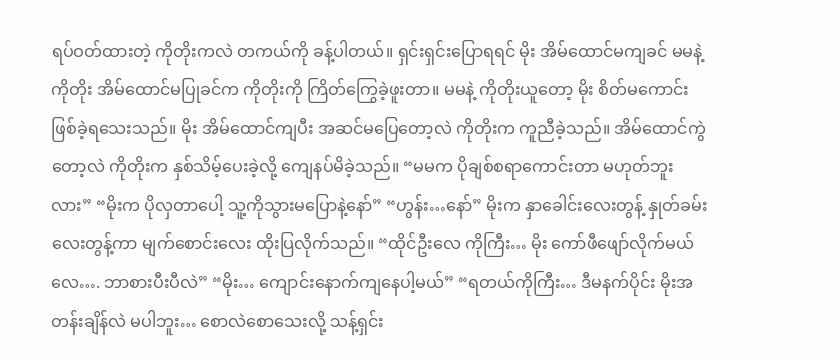ရပ်ဝတ်ထားတဲ့ ကိုတိုးကလဲ တကယ်ကို ခန့်ပါတယ်။ ရှင်းရှင်းပြောရရင် မိုး အိမ်ထောင်မကျခင် မမနဲ့ကိုတိုး အိမ်ထောင်မပြုခင်က ကိုတိုးကို ကြိတ်ကြွေခဲ့ဖူးတာ။ မမနဲ့ ကိုတိုးယူတော့ မိုး စိတ်မကောင်း ဖြစ်ခဲ့ရသေးသည်။ မိုး အိမ်ထောင်ကျပီး အဆင်မပြေတော့လဲ ကိုတိုးက ကူညီခဲ့သည်။ အိမ်ထောင်ကွဲတော့လဲ ကိုတိုးက နှစ်သိမ့်ပေးခဲ့လို့ ကျေနပ်မိခဲ့သည်။ “မမက ပိုချစ်စရာကောင်းတာ မဟုတ်ဘူးလား” “မိုးက ပိုလှတာပေါ့ သူ့ကိုသွားမပြောနဲ့နော်” “ဟွန်း…နော်” မိုးက နှာခေါင်းလေးတွန့် နှုတ်ခမ်းလေးတွန့်ကာ မျက်စောင်းလေး ထိုးပြလိုက်သည်။ “ထိုင်ဦးလေ ကိုကြီး… မိုး ကော်ဖီဖျော်လိုက်မယ်လေ…. ဘာစားပီးပီလဲ” “မိုး… ကျောင်းနောက်ကျနေပါ့မယ်” “ရတယ်ကိုကြီး… ဒီမနက်ပိုင်း မိုးအတန်းချိန်လဲ မပါဘူး… စောလဲစောသေးလို့ သန့်ရှင်း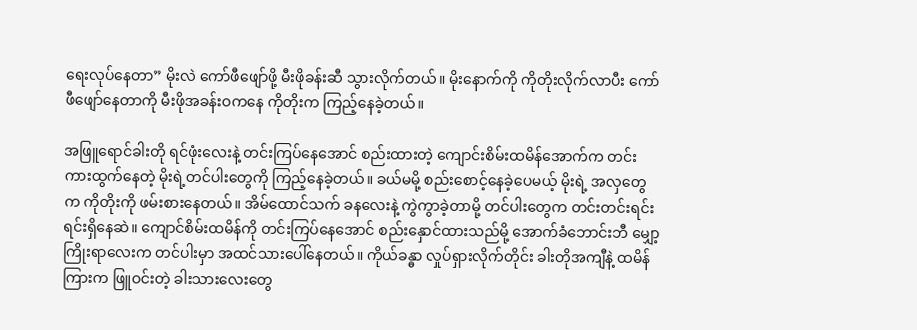ရေးလုပ်နေတာ” မိုးလဲ ကော်ဖီဖျော်ဖို့ မီးဖိုခန်းဆီ သွားလိုက်တယ်။ မိုးနောက်ကို ကိုတိုးလိုက်လာပီး ကော်ဖီဖျော်နေတာကို မီးဖိုအခန်းဝကနေ ကိုတိုးက ကြည့်နေခဲ့တယ်။

အဖြူရောင်ခါးတို ရင်ဖုံးလေးနဲ့ တင်းကြပ်နေအောင် စည်းထားတဲ့ ကျောင်းစိမ်းထမိန်အောက်က တင်းကားထွက်နေတဲ့ မိုးရဲ့တင်ပါးတွေကို ကြည့်နေခဲ့တယ်။ ခယ်မမို့ စည်းစောင့်နေခဲ့ပေမယ့် မိုးရဲ့ အလှတွေက ကိုတိုးကို ဖမ်းစားနေတယ်။ အိမ်ထောင်သက် ခနလေးနဲ့ ကွဲကွာခဲ့တာမို့ တင်ပါးတွေက တင်းတင်းရင်းရင်းရှိနေဆဲ။ ကျောင်စိမ်းထမိန်ကို တင်းကြပ်နေအောင် စည်းနှောင်ထားသည်မို့ အောက်ခံဘောင်းဘီ မျှော့ကြိုးရာလေးက တင်ပါးမှာ အထင်သားပေါ်နေတယ်။ ကိုယ်ခန္ဓာ လှုပ်ရှားလိုက်တိုင်း ခါးတိုအကျီနဲ့ ထမိန်ကြားက ဖြူဝင်းတဲ့ ခါးသားလေးတွေ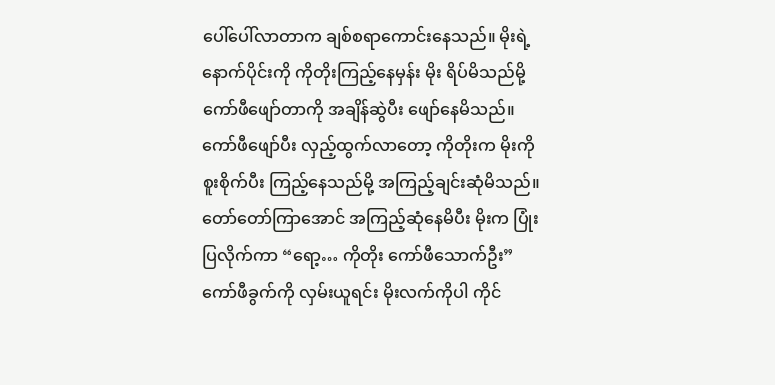ပေါ်ပေါ်လာတာက ချစ်စရာကောင်းနေသည်။ မိုးရဲ့ နောက်ပိုင်းကို ကိုတိုးကြည့်နေမှန်း မိုး ရိပ်မိသည်မို့ ကော်ဖီဖျော်တာကို အချိန်ဆွဲပီး ဖျော်နေမိသည်။ ကော်ဖီဖျော်ပီး လှည့်ထွက်လာတော့ ကိုတိုးက မိုးကို စူးစိုက်ပီး ကြည့်နေသည်မို့ အကြည့်ချင်းဆုံမိသည်။ တော်တော်ကြာအောင် အကြည့်ဆုံနေမိပီး မိုးက ပြုံးပြလိုက်ကာ “ရော့… ကိုတိုး ကော်ဖီသောက်ဦး” ကော်ဖီခွက်ကို လှမ်းယူရင်း မိုးလက်ကိုပါ ကိုင်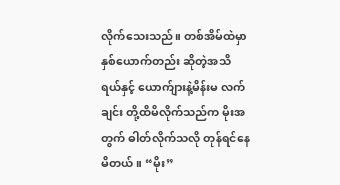လိုက်သေးသည်။ တစ်အိမ်ထဲမှာ နှစ်ယောက်တည်း ဆိုတဲ့အသိရယ်နှင့် ယောက်ျားနဲ့မိန်းမ လက်ချင်း တို့ထိမိလိုက်သည်က မိုးအတွက် ဓါတ်လိုက်သလို တုန်ရင်နေမိတယ်။ “မိုး”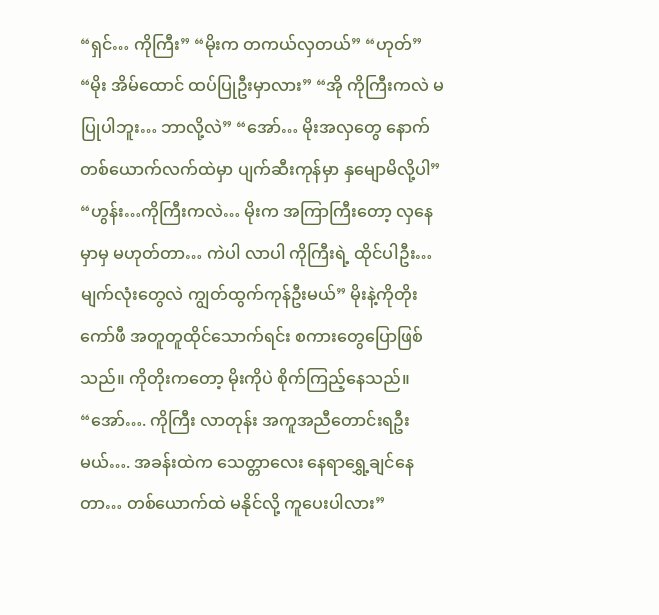“ရှင်… ကိုကြီး” “မိုးက တကယ်လှတယ်” “ဟုတ်” “မိုး အိမ်ထောင် ထပ်ပြုဦးမှာလား” “အို ကိုကြီးကလဲ မပြုပါဘူး… ဘာလို့လဲ” “အော်… မိုးအလှတွေ နောက်တစ်ယောက်လက်ထဲမှာ ပျက်ဆီးကုန်မှာ နှမျောမိလို့ပါ” “ဟွန်း…ကိုကြီးကလဲ… မိုးက အကြာကြီးတော့ လှနေမှာမှ မဟုတ်တာ… ကဲပါ လာပါ ကိုကြီးရဲ့ ထိုင်ပါဦး… မျက်လုံးတွေလဲ ကျွတ်ထွက်ကုန်ဦးမယ်” မိုးနဲ့ကိုတိုး ကော်ဖီ အတူတူထိုင်သောက်ရင်း စကားတွေပြောဖြစ်သည်။ ကိုတိုးကတော့ မိုးကိုပဲ စိုက်ကြည့်နေသည်။ “အော်…. ကိုကြီး လာတုန်း အကူအညီတောင်းရဦးမယ်…. အခန်းထဲက သေတ္တာလေး နေရာရွှေ့ချင်နေတာ… တစ်ယောက်ထဲ မနိုင်လို့ ကူပေးပါလား”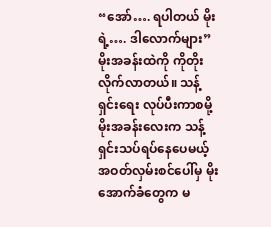“အော်…. ရပါတယ် မိုးရဲ့…. ဒါလောက်များ” မိုးအခန်းထဲကို ကိုတိုး လိုက်လာတယ်။ သန့်ရှင်းရေး လုပ်ပီးကာစမို့ မိုးအခန်းလေးက သန့်ရှင်းသပ်ရပ်နေပေမယ့် အဝတ်လှမ်းစင်ပေါ်မှ မိုးအောက်ခံတွေက မ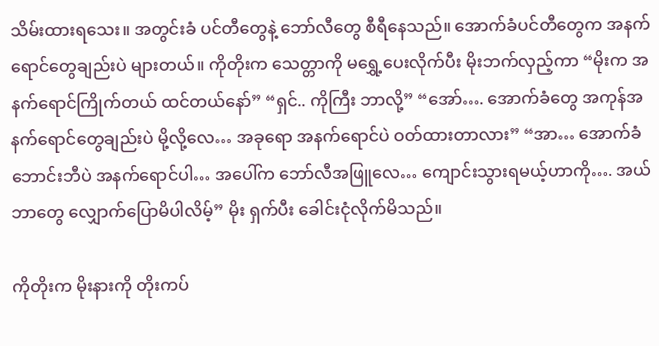သိမ်းထားရသေး။ အတွင်းခံ ပင်တီတွေနဲ့ ဘော်လီတွေ စီရီနေသည်။ အောက်ခံပင်တီတွေက အနက်ရောင်တွေချည်းပဲ များတယ်။ ကိုတိုးက သေတ္တာကို မရွှေ့ပေးလိုက်ပီး မိုးဘက်လှည့်ကာ “မိုးက အနက်ရောင်ကြိုက်တယ် ထင်တယ်နော်” “ရှင်.. ကိုကြီး ဘာလို့” “အော်…. အောက်ခံတွေ အကုန်အနက်ရောင်တွေချည်းပဲ မို့လို့လေ… အခုရော အနက်ရောင်ပဲ ဝတ်ထားတာလား” “အာ… အောက်ခံဘောင်းဘီပဲ အနက်ရောင်ပါ… အပေါ်က ဘော်လီအဖြူလေ… ကျောင်းသွားရမယ့်ဟာကို…. အယ် ဘာတွေ လျှောက်ပြောမိပါလိမ့်” မိုး ရှက်ပီး ခေါင်းငုံလိုက်မိသည်။

ကိုတိုးက မိုးနားကို တိုးကပ်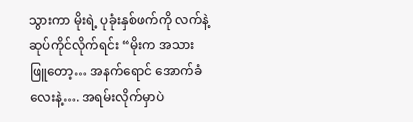သွားကာ မိုးရဲ့ ပုခုံးနှစ်ဖက်ကို လက်နဲ့ ဆုပ်ကိုင်လိုက်ရင်း “မိုးက အသားဖြူတော့… အနက်ရောင် အောက်ခံလေးနဲ့…. အရမ်းလိုက်မှာပဲ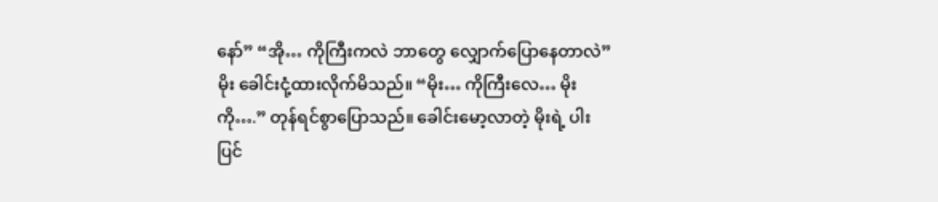နော်” “အို… ကိုကြီးကလဲ ဘာတွေ လျှောက်ပြောနေတာလဲ” မိုး ခေါင်းငုံ့ထားလိုက်မိသည်။ “မိုး… ကိုကြီးလေ… မိုးကို….” တုန်ရင်စွာပြောသည်။ ခေါင်းမော့လာတဲ့ မိုးရဲ့ ပါးပြင်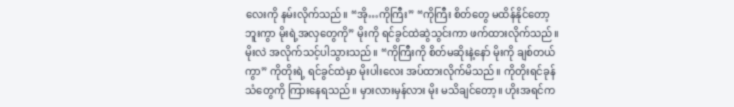လေးကို နမ်းလိုက်သည်။ “အို…ကိုကြီး” “ကိုကြီး စိတ်တွေ မထိန်နိုင်တော့ဘူးကွာ မိုးရဲ့အလှတွေကို” မိုးကို ရင်ခွင်ထဲဆွဲသွင်းကာ ဖက်ထားလိုက်သည်။ မိုးလဲ အလိုက်သင့်ပါသွားသည်။ “ကိုကြီးကို စိတ်မဆိုးနဲ့နော် မိုးကို ချစ်တယ်ကွာ” ကိုတိုးရဲ့ ရင်ခွင်ထဲမှာ မိုးပါးလေး အပ်ထားလိုက်မိသည်။ ကိုတိုးရင်ခုန်သံတွေကို ကြားနေရသည်။ မှားလားမှန်လား မိုး မသိချင်တော့။ ဟိုးအရင်က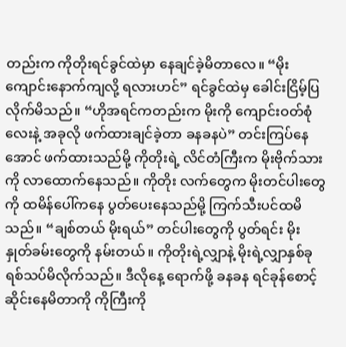တည်းက ကိုတိုးရင်ခွင်ထဲမှာ နေချင်ခဲ့မိတာလေ။ “မိုး ကျောင်းနောက်ကျလို့ ရလားဟင်” ရင်ခွင်ထဲမှ ခေါင်းငြိမ့်ပြလိုက်မိသည်။ “ဟိုအရင်ကတည်းက မိုးကို ကျောင်းဝတ်စုံလေးနဲ့ အခုလို ဖက်ထားချင်ခဲ့တာ ခနခနပဲ” တင်းကြပ်နေအောင် ဖက်ထားသည်မို့ ကိုတိုးရဲ့ လိင်တံကြီးက မိုးဗိုက်သားကို လာထောက်နေသည်။ ကိုတိုး လက်တွေက မိုးတင်ပါးတွေကို ထမိန်ပေါ်ကနေ ပွတ်ပေးနေသည်မို့ ကြက်သီးပင်ထမိသည်။ “ချစ်တယ် မိုးရယ်” တင်ပါးတွေကို ပွတ်ရင်း မိုးနှုတ်ခမ်းတွေကို နမ်းတယ်။ ကိုတိုးရဲ့လျှာနဲ့ မိုးရဲ့လျှာနှစ်ခု ရစ်သပ်မိလိုက်သည်။ ဒီလိုနေ့ ရောက်ဖို့ ခနခန ရင်ခုန်စောင့်ဆိုင်းနေမိတာကို ကိုကြီးကို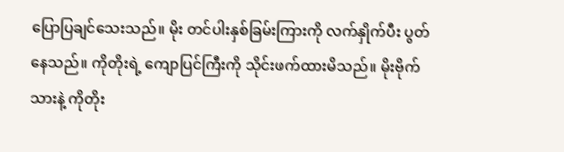ပြောပြချင်သေးသည်။ မိုး တင်ပါးနှစ်ခြမ်းကြားကို လက်နှိုက်ပီး ပွတ်နေသည်။ ကိုတိုးရဲ့ ကျောပြင်ကြီးကို သိုင်းဖက်ထားမိသည်။ မိုးဗိုက်သားနဲ့ ကိုတိုး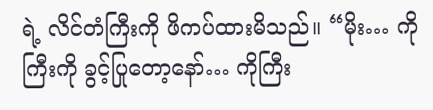ရဲ့ လိင်တံကြီးကို ဖိကပ်ထားမိသည်။ “မိုး… ကိုကြီးကို ခွင့်ပြုတော့နော်… ကိုကြီး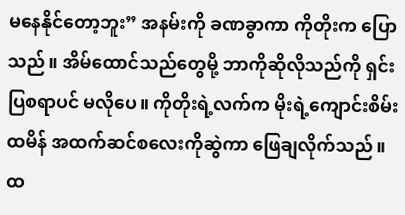မနေနိုင်တော့ဘူး” အနမ်းကို ခဏခွာကာ ကိုတိုးက ပြောသည်။ အိမ်ထောင်သည်တွေမို့ ဘာကိုဆိုလိုသည်ကို ရှင်းပြစရာပင် မလိုပေ။ ကိုတိုးရဲ့လက်က မိုးရဲ့ကျောင်းစိမ်းထမိန် အထက်ဆင်စလေးကိုဆွဲကာ ဖြေချလိုက်သည်။ ထ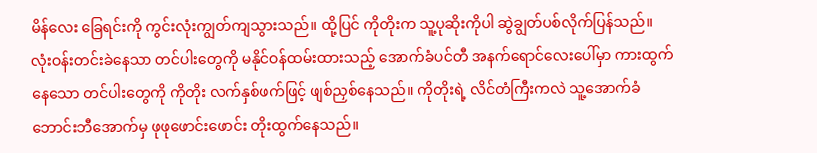မိန်လေး ခြေရင်းကို ကွင်းလုံးကျွတ်ကျသွားသည်။ ထို့ပြင် ကိုတိုးက သူ့ပုဆိုးကိုပါ ဆွဲချွတ်ပစ်လိုက်ပြန်သည်။ လုံးဝန်းတင်းခဲနေသာ တင်ပါးတွေကို မနိုင်ဝန်ထမ်းထားသည့် အောက်ခံပင်တီ အနက်ရောင်လေးပေါ်မှာ ကားထွက်နေသော တင်ပါးတွေကို ကိုတိုး လက်နှစ်ဖက်ဖြင့် ဖျစ်ညှစ်နေသည်။ ကိုတိုးရဲ့ လိင်တံကြီးကလဲ သူ့အောက်ခံ ဘောင်းဘီအောက်မှ ဖုဖုဖောင်းဖောင်း တိုးထွက်နေသည်။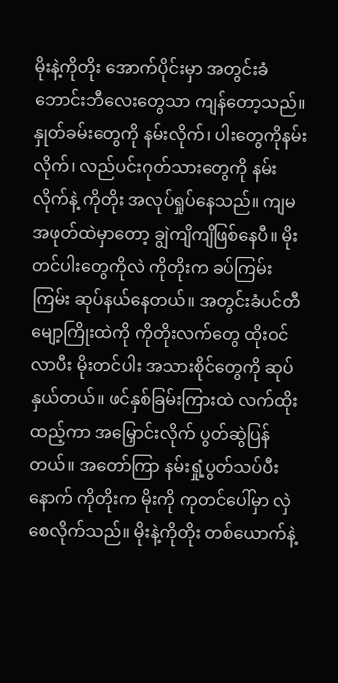မိုးနဲ့ကိုတိုး အောက်ပိုင်းမှာ အတွင်းခံဘောင်းဘီလေးတွေသာ ကျန်တော့သည်။ နှုတ်ခမ်းတွေကို နမ်းလိုက်၊ ပါးတွေကိုနမ်းလိုက်၊ လည်ပင်းဂုတ်သားတွေကို နမ်းလိုက်နဲ့ ကိုတိုး အလုပ်ရှုပ်နေသည်။ ကျမ အဖုတ်ထဲမှာတော့ ချွဲကျိကျိဖြစ်နေပီ။ မိုးတင်ပါးတွေကိုလဲ ကိုတိုးက ခပ်ကြမ်းကြမ်း ဆုပ်နယ်နေတယ်။ အတွင်းခံပင်တီမျော့ကြိုးထဲကို ကိုတိုးလက်တွေ ထိုးဝင်လာပီး မိုးတင်ပါး အသားစိုင်တွေကို ဆုပ်နှယ်တယ်။ ဖင်နှစ်ခြမ်းကြားထဲ လက်ထိုးထည့်ကာ အမြှောင်းလိုက် ပွတ်ဆွဲပြန်တယ်။ အတော်ကြာ နမ်းရှုံ့ပွတ်သပ်ပီးနောက် ကိုတိုးက မိုးကို ကုတင်ပေါ်မှာ လှဲစေလိုက်သည်။ မိုးနဲ့ကိုတိုး တစ်ယောက်နဲ့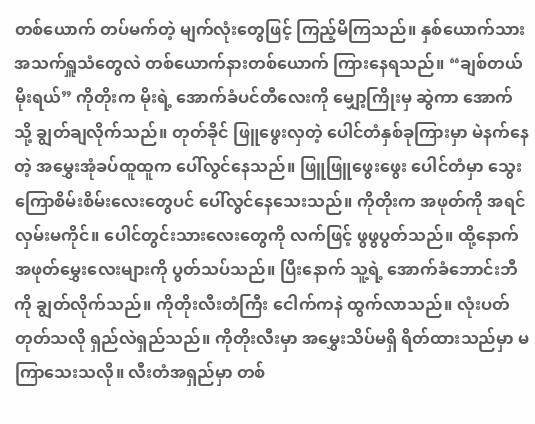တစ်ယောက် တပ်မက်တဲ့ မျက်လုံးတွေဖြင့် ကြည့်မိကြသည်။ နှစ်ယောက်သား အသက်ရှူသံတွေလဲ တစ်ယောက်နားတစ်ယောက် ကြားနေရသည်။ “ချစ်တယ် မိုးရယ်” ကိုတိုးက မိုးရဲ့ အောက်ခံပင်တီလေးကို မျှော့ကြိုးမှ ဆွဲကာ အောက်သို့ ချွတ်ချလိုက်သည်။ တုတ်ခိုင် ဖြူဖွေးလှတဲ့ ပေါင်တံနှစ်ခုကြားမှာ မဲနက်နေတဲ့ အမွှေးအုံခပ်ထူထူက ပေါ်လွင်နေသည်။ ဖြူဖြူဖွေးဖွေး ပေါင်တံမှာ သွေးကြောစိမ်းစိမ်းလေးတွေပင် ပေါ်လွင်နေသေးသည်။ ကိုတိုးက အဖုတ်ကို အရင်လှမ်းမကိုင်။ ပေါင်တွင်းသားလေးတွေကို လက်ဖြင့် ဖွဖွပွတ်သည်။ ထို့နောက် အဖုတ်မွှေးလေးများကို ပွတ်သပ်သည်။ ပြီးနောက် သူ့ရဲ့ အောက်ခံဘောင်းဘီကို ချွတ်လိုက်သည်။ ကိုတိုးလီးတံကြီး ငေါက်ကနဲ ထွက်လာသည်။ လုံးပတ်တုတ်သလို ရှည်လဲရှည်သည်။ ကိုတိုးလီးမှာ အမွှေးသိပ်မရှိ ရိတ်ထားသည်မှာ မကြာသေးသလို။ လီးတံအရှည်မှာ တစ်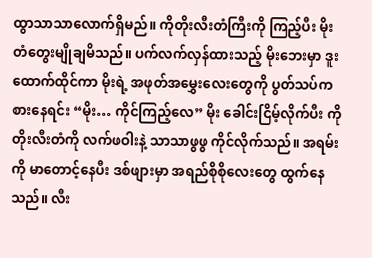ထွာသာသာလောက်ရှိမည်။ ကိုတိုးလီးတံကြီးကို ကြည့်ပီး မိုး တံတွေးမျိုချမိသည်။ ပက်လက်လှန်ထားသည့် မိုးဘေးမှာ ဒူးထောက်ထိုင်ကာ မိုးရဲ့ အဖုတ်အမွှေးလေးတွေကို ပွတ်သပ်ကစားနေရင်း “မိုး… ကိုင်ကြည့်လေ” မိုး ခေါင်းငြိမ့်လိုက်ပီး ကိုတိုးလီးတံကို လက်ဖဝါးနဲ့ သာသာဖွဖွ ကိုင်လိုက်သည်။ အရမ်းကို မာတောင့်နေပီး ဒစ်ဖျားမှာ အရည်စိုစိုလေးတွေ ထွက်နေသည်။ လီး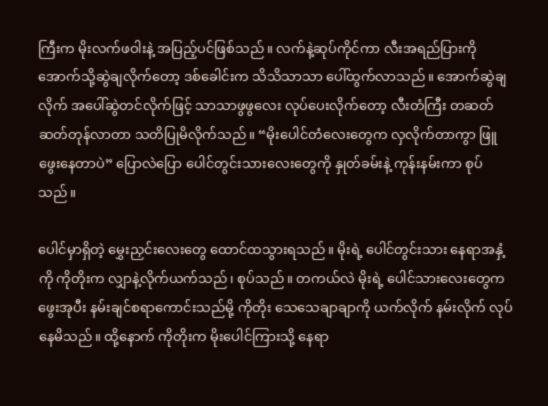ကြီးက မိုးလက်ဖဝါးနဲ့ အပြည့်ပင်ဖြစ်သည်။ လက်နဲ့ဆုပ်ကိုင်ကာ လီးအရည်ပြားကို အောက်သို့ဆွဲချလိုက်တော့ ဒစ်ခေါင်းက သိသိသာသာ ပေါ်ထွက်လာသည်။ အောက်ဆွဲချလိုက် အပေါ်ဆွဲတင်လိုက်ဖြင့် သာသာဖွဖွလေး လုပ်ပေးလိုက်တော့ လီးတံကြီး တဆတ်ဆတ်တုန်လာတာ သတိပြုမိလိုက်သည်။ “မိုးပေါင်တံလေးတွေက လှလိုက်တာကွာ ဖြူဖွေးနေတာပဲ” ပြောလဲပြော ပေါင်တွင်းသားလေးတွေကို နှုတ်ခမ်းနဲ့ ကုန်းနမ်းကာ စုပ်သည်။

ပေါင်မှာရှိတဲ့ မွှေးညှင်းလေးတွေ ထောင်ထသွားရသည်။ မိုးရဲ့ ပေါင်တွင်းသား နေရာအနှံ့ကို ကိုတိုးက လျှာနဲ့လိုက်ယက်သည်၊ စုပ်သည်။ တကယ်လဲ မိုးရဲ့ ပေါင်သားလေးတွေက ဖွေးအုပီး နမ်းချင်စရာကောင်းသည်မို့ ကိုတိုး သေသေချာချာကို ယက်လိုက် နမ်းလိုက် လုပ်နေမိသည်။ ထို့နောက် ကိုတိုးက မိုးပေါင်ကြားသို့ နေရာ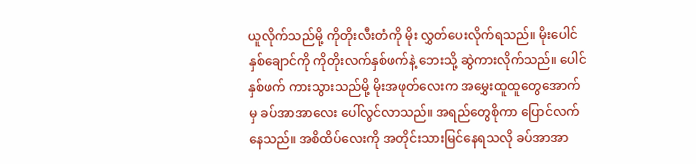ယူလိုက်သည်မို့ ကိုတိုးလီးတံကို မိုး လွှတ်ပေးလိုက်ရသည်။ မိုးပေါင်နှစ်ချောင်ကို ကိုတိုးလက်နှစ်ဖက်နဲ့ ဘေးသို့ ဆွဲကားလိုက်သည်။ ပေါင်နှစ်ဖက် ကားသွားသည်မို့ မိုးအဖုတ်လေးက အမွှေးထူထူတွေအောက်မှ ခပ်အာအာလေး ပေါ်လွင်လာသည်။ အရည်တွေစိုကာ ပြောင်လက်နေသည်။ အစိထိပ်လေးကို အတိုင်းသားမြင်နေရသလို ခပ်အာအာ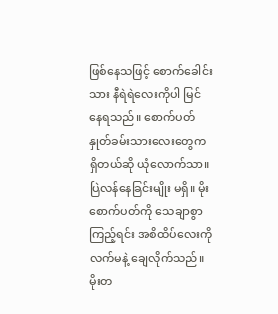ဖြစ်နေသဖြင့် စောက်ခေါင်းသား နီရဲရဲလေးကိုပါ မြင်နေရသည်။ စောက်ပတ် နှုတ်ခမ်းသားလေးတွေက ရှိတယ်ဆို ယုံလောက်သာ။ ပြဲလန်နေခြင်းမျိုး မရှိ။ မိုးစောက်ပတ်ကို သေချာစွာကြည့်ရင်း အစိထိပ်လေးကို လက်မနဲ့ ချေလိုက်သည်။ မိုးတ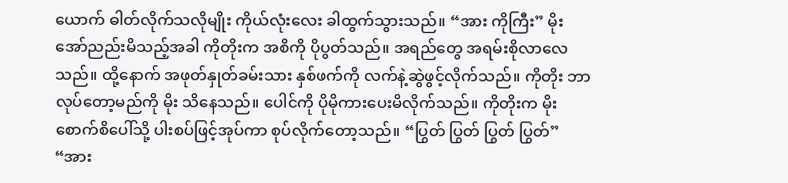ယောက် ဓါတ်လိုက်သလိုမျိုး ကိုယ်လုံးလေး ခါထွက်သွားသည်။ “အား ကိုကြီး” မိုး အော်ညည်းမိသည့်အခါ ကိုတိုးက အစိကို ပိုပွတ်သည်။ အရည်တွေ အရမ်းစိုလာလေသည်။ ထို့နောက် အဖုတ်နှုတ်ခမ်းသား နှစ်ဖက်ကို လက်နဲ့ဆွဲဖွင့်လိုက်သည်။ ကိုတိုး ဘာလုပ်တော့မည်ကို မိုး သိနေသည်။ ပေါင်ကို ပိုမိုကားပေးမိလိုက်သည်။ ကိုတိုးက မိုးစောက်စိပေါ်သို့ ပါးစပ်ဖြင့်အုပ်ကာ စုပ်လိုက်တော့သည်။ “ပြွတ် ပြွတ် ပြွတ် ပြွတ်” “အား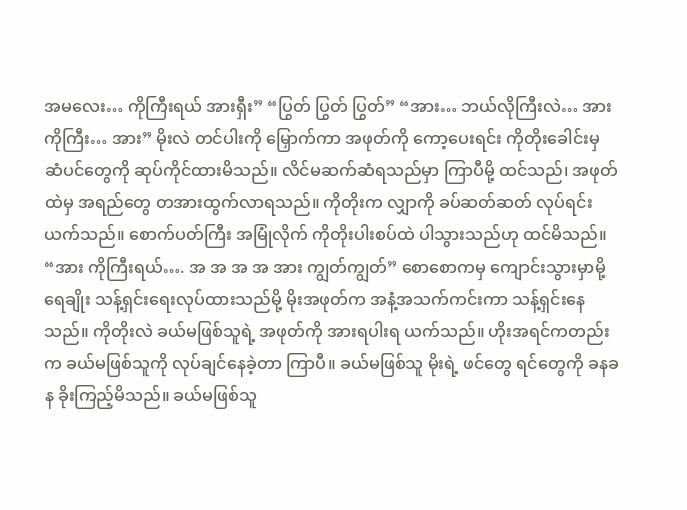အမလေး… ကိုကြီးရယ် အားရှီး” “ပြွတ် ပြွတ် ပြွတ်” “အား… ဘယ်လိုကြီးလဲ… အား ကိုကြီး… အား” မိုးလဲ တင်ပါးကို မြှောက်ကာ အဖုတ်ကို ကော့ပေးရင်း ကိုတိုးခေါင်းမှ ဆံပင်တွေကို ဆုပ်ကိုင်ထားမိသည်။ လိင်မဆက်ဆံရသည်မှာ ကြာပီမို့ ထင်သည်၊ အဖုတ်ထဲမှ အရည်တွေ တအားထွက်လာရသည်။ ကိုတိုးက လျှာကို ခပ်ဆတ်ဆတ် လုပ်ရင်း ယက်သည်။ စောက်ပတ်ကြီး အမြုံလိုက် ကိုတိုးပါးစပ်ထဲ ပါသွားသည်ဟု ထင်မိသည်။ “အား ကိုကြီးရယ်…. အ အ အ အ အား ကျွတ်ကျွတ်” စောစောကမှ ကျောင်းသွားမှာမို့ ရေချိုး သန့်ရှင်းရေးလုပ်ထားသည်မို့ မိုးအဖုတ်က အနံ့အသက်ကင်းကာ သန့်ရှင်းနေသည်။ ကိုတိုးလဲ ခယ်မဖြစ်သူရဲ့ အဖုတ်ကို အားရပါးရ ယက်သည်။ ဟိုးအရင်ကတည်းက ခယ်မဖြစ်သူကို လုပ်ချင်နေခဲ့တာ ကြာပီ။ ခယ်မဖြစ်သူ မိုးရဲ့ ဖင်တွေ ရင်တွေကို ခနခန ခိုးကြည့်မိသည်။ ခယ်မဖြစ်သူ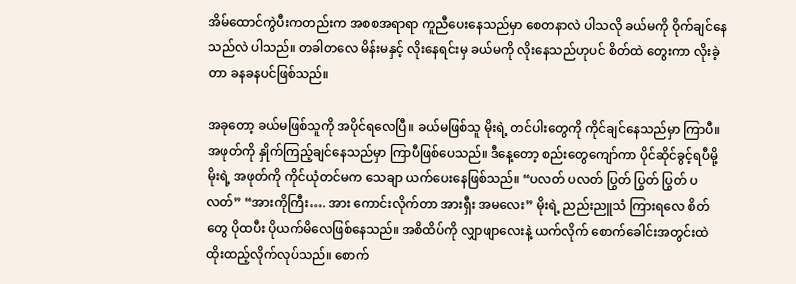အိမ်ထောင်ကွဲပီးကတည်းက အစစအရာရာ ကူညီပေးနေသည်မှာ စေတနာလဲ ပါသလို ခယ်မကို ဝိုက်ချင်နေသည်လဲ ပါသည်။ တခါတလေ မိန်းမနှင့် လိုးနေရင်းမှ ခယ်မကို လိုးနေသည်ဟုပင် စိတ်ထဲ တွေးကာ လိုးခဲ့တာ ခနခနပင်ဖြစ်သည်။

အခုတော့ ခယ်မဖြစ်သူကို အပိုင်ရလေပြီ။ ခယ်မဖြစ်သူ မိုးရဲ့ တင်ပါးတွေကို ကိုင်ချင်နေသည်မှာ ကြာပီ။ အဖုတ်ကို နှိုက်ကြည့်ချင်နေသည်မှာ ကြာပီဖြစ်ပေသည်။ ဒီနေ့တော့ စည်းတွေကျော်ကာ ပိုင်ဆိုင်ခွင့်ရပီမို့ မိုးရဲ့ အဖုတ်ကို ကိုင်ယုံတင်မက သေချာ ယက်ပေးနေဖြစ်သည်။ “ပလတ် ပလတ် ပြွတ် ပြွတ် ပြွတ် ပလတ်” “အားကိုကြီး…. အား ကောင်းလိုက်တာ အားရှီး အမလေး” မိုးရဲ့ ညည်းညူသံ ကြားရလေ စိတ်တွေ ပိုထပီး ပိုယက်မိလေဖြစ်နေသည်။ အစိထိပ်ကို လျှာဖျာလေးနဲ့ ယက်လိုက် စောက်ခေါင်းအတွင်းထဲ ထိုးထည့်လိုက်လုပ်သည်။ စောက်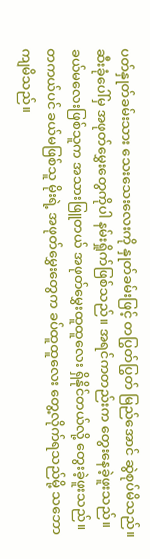ပတ်နှုတ်ခမ်းသား သေးသေးလေးကို နှုတ်ခမ်းဖြင့် တပြွတ်ပြွတ် မြည်အောင် ဆွဲစုပ်မိသည်။ ဆီးခုံပေါ်မှ အဖုတ်မွှေးတွေကိုပါ နမ်းရှိုက်ဖြစ်သည်။ အရင်ကတည်းက တွေးနေခဲ့ဖူးသည်။ ခယ်မလေးဖြစ်သူက အသားဖြူတယ် အဖုတ်မွှေးထူထူလေး ရှိနိုင်တယ်လို့ တွေးခဲ့ဖူးသည်။ တကယ်ပင် ခယ်မဖြစ်သူ မိုးရဲ့ အဖုတ်မွှေးတွေက ခပ်ထူထူလေး တွေ့လိုက်ရသည်မို့ သဘောကျမိသည်။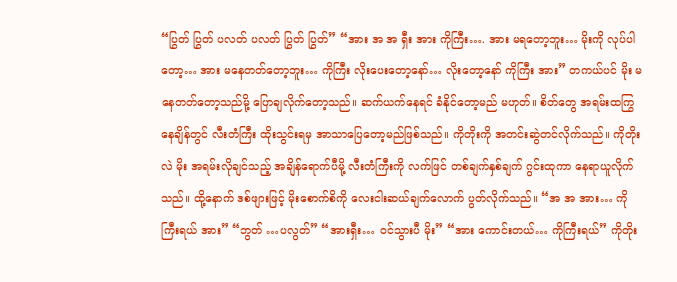“ပြွတ် ပြွတ် ပလတ် ပလတ် ပြွတ် ပြွတ်” “အား အ အ ရှီး အား ကိုကြီး…. အား မရတော့ဘူး… မိုးကို လုပ်ပါတော့… အား မနေတတ်တော့ဘူး… ကိုကြီး လိုးပေးတော့နော်… လိုးတော့နော် ကိုကြီး အား” တကယ်ပင် မိုး မနေတတ်တော့သည်မို့ ပြောချလိုက်တော့သည်။ ဆက်ယက်နေရင် ခံနိုင်တော့မည် မဟုတ်။ စိတ်တွေ အရမ်းထကြွနေချိန်တွင် လီးတံကြီး ထိုးသွင်းရမှ အာသာပြေတော့မည်ဖြစ်သည်။ ကိုတိုးကို အတင်းဆွဲတင်လိုက်သည်။ ကိုတိုးလဲ မိုး အရမ်းလိုချင်သည့် အချိန်ရောက်ပီမို့ လီးတံကြီးကို လက်ဖြင် တစ်ချက်နှစ်ချက် ဂွင်းထုကာ နေရာယူလိုက်သည်။ ထို့နောက် ဒစ်ဖျားဖြင့် မိုးစောက်စိကို လေးငါးဆယ်ချက်လောက် ပွတ်လိုက်သည်။ “အ အ အား… ကိုကြီးရယ် အား” “ဘွတ် …ပလွတ်” “အားရှီး… ဝင်သွားပီ မိုး” “အား ကောင်းတယ်… ကိုကြီးရယ်” ကိုတိုး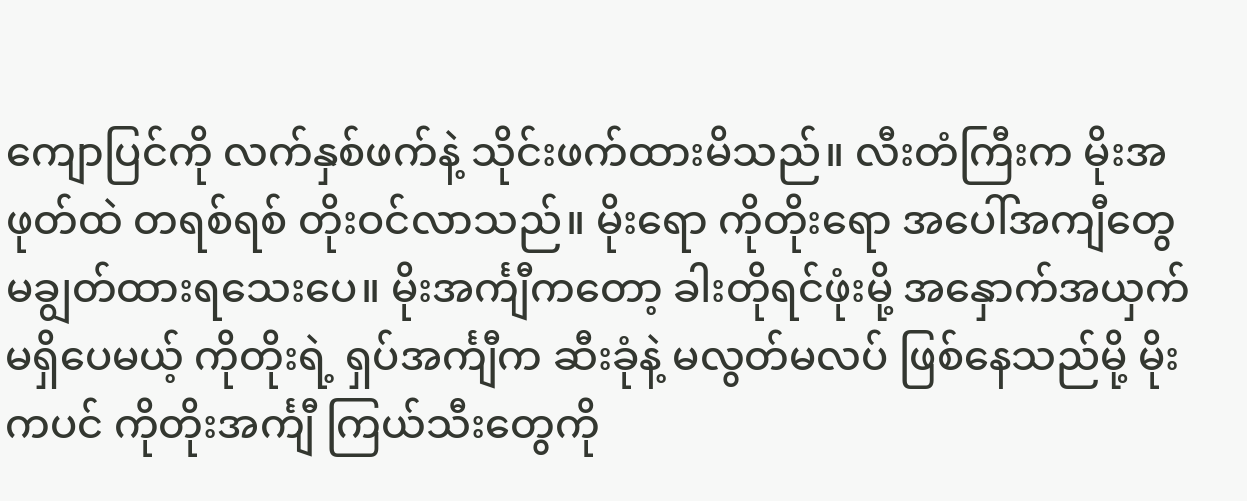ကျောပြင်ကို လက်နှစ်ဖက်နဲ့ သိုင်းဖက်ထားမိသည်။ လီးတံကြီးက မိုးအဖုတ်ထဲ တရစ်ရစ် တိုးဝင်လာသည်။ မိုးရော ကိုတိုးရော အပေါ်အကျီတွေ မချွတ်ထားရသေးပေ။ မိုးအင်္ကျီကတော့ ခါးတိုရင်ဖုံးမို့ အနှောက်အယှက်မရှိပေမယ့် ကိုတိုးရဲ့ ရှပ်အင်္ကျီက ဆီးခုံနဲ့ မလွတ်မလပ် ဖြစ်နေသည်မို့ မိုးကပင် ကိုတိုးအင်္ကျီ ကြယ်သီးတွေကို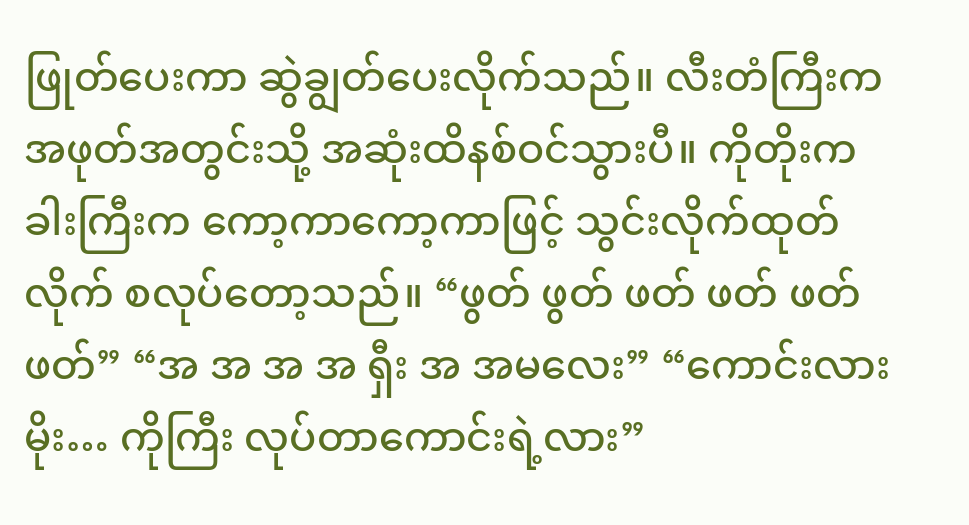ဖြုတ်ပေးကာ ဆွဲချွတ်ပေးလိုက်သည်။ လီးတံကြီးက အဖုတ်အတွင်းသို့ အဆုံးထိနစ်ဝင်သွားပီ။ ကိုတိုးက ခါးကြီးက ကော့ကာကော့ကာဖြင့် သွင်းလိုက်ထုတ်လိုက် စလုပ်တော့သည်။ “ဖွတ် ဖွတ် ဖတ် ဖတ် ဖတ် ဖတ်” “အ အ အ အ ရှီး အ အမလေး” “ကောင်းလားမိုး… ကိုကြီး လုပ်တာကောင်းရဲ့လား”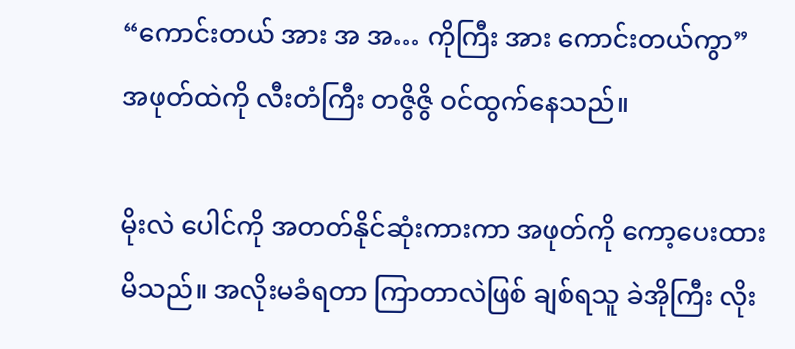“ကောင်းတယ် အား အ အ… ကိုကြီး အား ကောင်းတယ်ကွာ” အဖုတ်ထဲကို လီးတံကြီး တဇွိဇွိ ဝင်ထွက်နေသည်။

မိုးလဲ ပေါင်ကို အတတ်နိုင်ဆုံးကားကာ အဖုတ်ကို ကော့ပေးထားမိသည်။ အလိုးမခံရတာ ကြာတာလဲဖြစ် ချစ်ရသူ ခဲအိုကြီး လိုး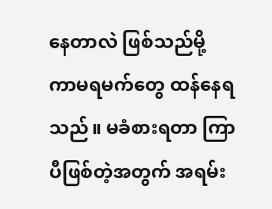နေတာလဲ ဖြစ်သည်မို့ ကာမရမက်တွေ ထန်နေရသည်။ မခံစားရတာ ကြာပီဖြစ်တဲ့အတွက် အရမ်း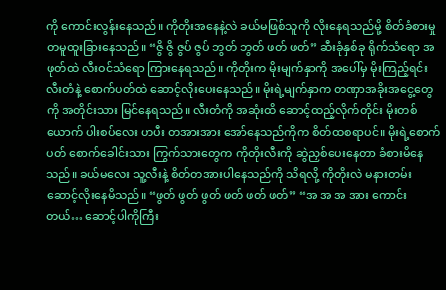ကို ကောင်းလွန်းနေသည်။ ကိုတိုးအနေနဲ့လဲ ခယ်မဖြစ်သူကို လိုးနေရသည်မို့ စိတ်ခံစားမှု တမူထူးခြားနေသည်။ “ဇွိ ဇွိ ဇွပ် ဇွပ် ဘွတ် ဘွတ် ဖတ် ဖတ်” ဆီးခုံနှစ်ခု ရိုက်သံရော အဖုတ်ထဲ လီးဝင်သံရော ကြားနေရသည်။ ကိုတိုးက မိုးမျက်နှာကို အပေါ်မှ မိုးကြည့်ရင်း လီးတံနဲ့ စောက်ပတ်ထဲ ဆောင့်လိုးပေးနေသည်။ မိုးရဲ့မျက်နှာက တဏှာအခိုးအငွေ့တွေကို အတိုင်းသား မြင်နေရသည်။ လီးတံကို အဆုံးထိ ဆောင့်ထည့်လိုက်တိုင်း မိုးတစ်ယောက် ပါးစပ်လေး ဟပီး တအားအား အော်နေသည်ကိုက စိတ်ထစရာပင်။ မိုးရဲ့စောက်ပတ် စောက်ခေါင်းသား ကြွက်သားတွေက ကိုတိုးလီးကို ဆွဲညှစ်ပေးနေတာ ခံစားမိနေသည်။ ခယ်မလေး သူ့လီးနဲ့ စိတ်တအားပါနေသည်ကို သိရလို့ ကိုတိုးလဲ မနားတမ်း ဆောင့်လိုးနေမိသည်။ “ဖွတ် ဖွတ် ဖွတ် ဖတ် ဖတ် ဖတ်” “အ အ အ အား ကောင်းတယ်… ဆောင့်ပါကိုကြီး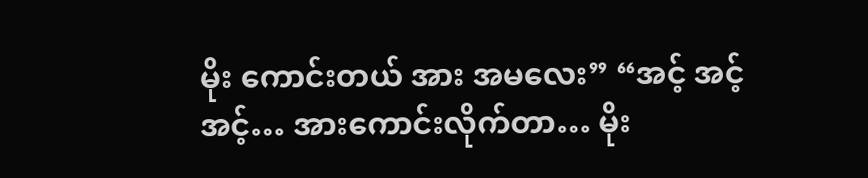မိုး ကောင်းတယ် အား အမလေး” “အင့် အင့် အင့်… အားကောင်းလိုက်တာ… မိုး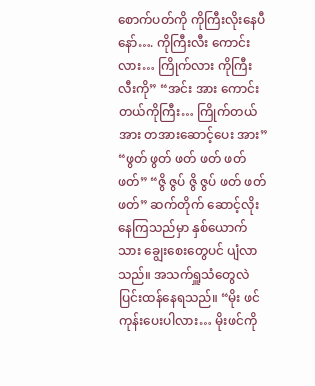စောက်ပတ်ကို ကိုကြီးလိုးနေပီနော်…. ကိုကြီးလီး ကောင်းလား… ကြိုက်လား ကိုကြီးလီးကို” “အင်း အား ကောင်းတယ်ကိုကြီး… ကြိုက်တယ် အား တအားဆောင့်ပေး အား” “ဖွတ် ဖွတ် ဖတ် ဖတ် ဖတ် ဖတ်” “ဇွိ ဇွပ် ဇွိ ဇွပ် ဖတ် ဖတ် ဖတ်” ဆက်တိုက် ဆောင့်လိုးနေကြသည်မှာ နှစ်ယောက်သား ချွေးစေးတွေပင် ပျံလာသည်။ အသက်ရှူသံတွေလဲ ပြင်းထန်နေရသည်။ “မိုး ဖင်ကုန်းပေးပါလား… မိုးဖင်ကို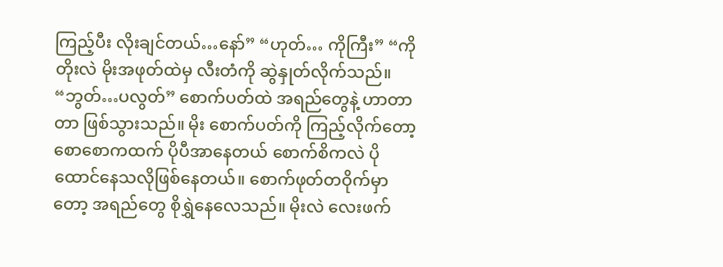ကြည့်ပီး လိုးချင်တယ်…နော်” “ဟုတ်… ကိုကြီး” “ကိုတိုးလဲ မိုးအဖုတ်ထဲမှ လီးတံကို ဆွဲနှုတ်လိုက်သည်။ “ဘွတ်…ပလွတ်” စောက်ပတ်ထဲ အရည်တွေနဲ့ ဟာတာတာ ဖြစ်သွားသည်။ မိုး စောက်ပတ်ကို ကြည့်လိုက်တော့ စောစောကထက် ပိုပီအာနေတယ် စောက်စိကလဲ ပိုထောင်နေသလိုဖြစ်နေတယ်။ စောက်ဖုတ်တဝိုက်မှာတော့ အရည်တွေ စိုရွှဲနေလေသည်။ မိုးလဲ လေးဖက်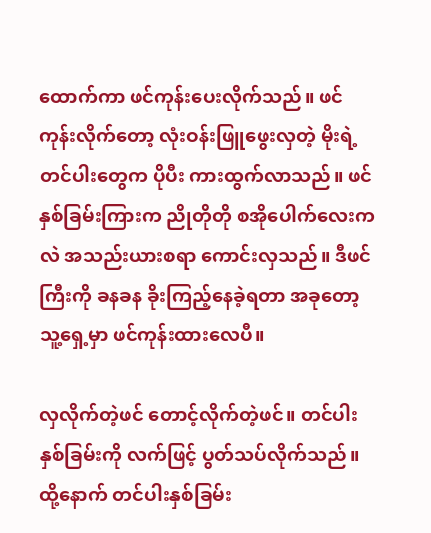ထောက်ကာ ဖင်ကုန်းပေးလိုက်သည်။ ဖင်ကုန်းလိုက်တော့ လုံးဝန်းဖြူဖွေးလှတဲ့ မိုးရဲ့တင်ပါးတွေက ပိုပီး ကားထွက်လာသည်။ ဖင်နှစ်ခြမ်းကြားက ညိုတိုတို စအိုပေါက်လေးကလဲ အသည်းယားစရာ ကောင်းလှသည်။ ဒီဖင်ကြီးကို ခနခန ခိုးကြည့်နေခဲ့ရတာ အခုတော့ သူ့ရှေ့မှာ ဖင်ကုန်းထားလေပီ။

လှလိုက်တဲ့ဖင် တောင့်လိုက်တဲ့ဖင်။ တင်ပါးနှစ်ခြမ်းကို လက်ဖြင့် ပွတ်သပ်လိုက်သည်။ ထို့နောက် တင်ပါးနှစ်ခြမ်း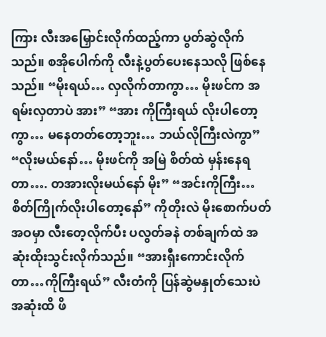ကြား လီးအမြှောင်းလိုက်ထည့်ကာ ပွတ်ဆွဲလိုက်သည်။ စအိုပေါက်ကို လီးနဲ့ပွတ်ပေးနေသလို ဖြစ်နေသည်။ “မိုးရယ်… လှလိုက်တာကွာ… မိုးဖင်က အရမ်းလှတာပဲ အား” “အား ကိုကြီးရယ် လိုးပါတော့ကွာ… မနေတတ်တော့ဘူး… ဘယ်လိုကြီးလဲကွာ” “လိုးမယ်နော်… မိုးဖင်ကို အမြဲ စိတ်ထဲ မှန်းနေရတာ…. တအားလိုးမယ်နော် မိုး” “အင်းကိုကြီး… စိတ်ကြိုက်လိုးပါတော့နော်” ကိုတိုးလဲ မိုးစောက်ပတ်အဝမှာ လီးတေ့လိုက်ပီး ပလွတ်ခနဲ တစ်ချက်ထဲ အဆုံးထိုးသွင်းလိုက်သည်။ “အားရှီးကောင်းလိုက်တာ…ကိုကြီးရယ်” လီးတံကို ပြန်ဆွဲမနှုတ်သေးပဲ အဆုံးထိ ဖိ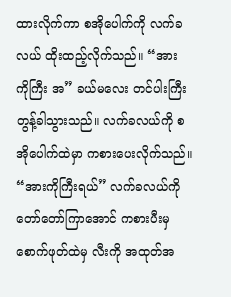ထားလိုက်ကာ စအိုပေါက်ကို လက်ခလယ် ထိုးထည့်လိုက်သည်။ “အား ကိုကြီး အ” ခယ်မလေး တင်ပါးကြီး တွန့်ခါသွားသည်။ လက်ခလယ်ကို စအိုပေါက်ထဲမှာ ကစားပေးလိုက်သည်။ “အားကိုကြီးရယ်” လက်ခလယ်ကို တော်တော်ကြာအောင် ကစားပီးမှ စောက်ဖုတ်ထဲမှ လီးကို အထုတ်အ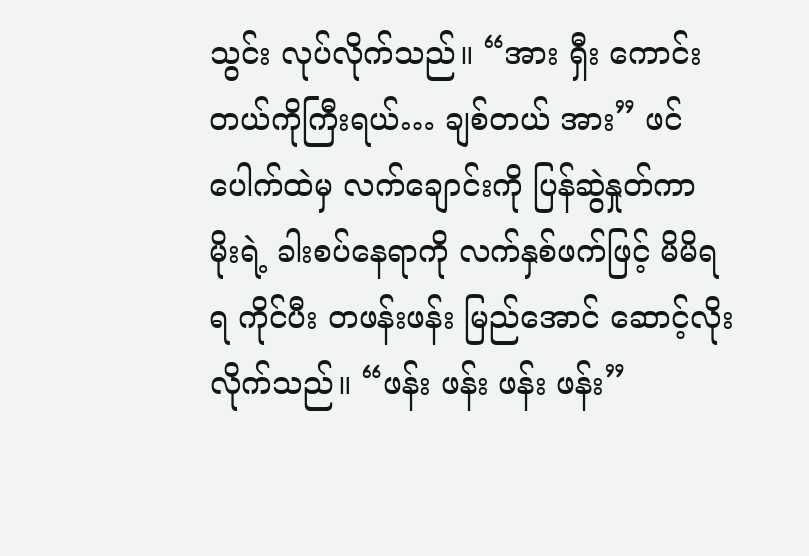သွင်း လုပ်လိုက်သည်။ “အား ရှီး ကောင်းတယ်ကိုကြီးရယ်… ချစ်တယ် အား” ဖင်ပေါက်ထဲမှ လက်ချောင်းကို ပြန်ဆွဲနှုတ်ကာ မိုးရဲ့ ခါးစပ်နေရာကို လက်နှစ်ဖက်ဖြင့် မိမိရရ ကိုင်ပီး တဖန်းဖန်း မြည်အောင် ဆောင့်လိုးလိုက်သည်။ “ဖန်း ဖန်း ဖန်း ဖန်း”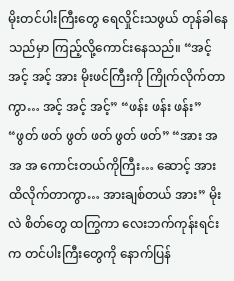မိုးတင်ပါးကြီးတွေ ရေလှိုင်းသဖွယ် တုန်ခါနေသည်မှာ ကြည့်လို့ကောင်းနေသည်။ “အင့် အင့် အင့် အား မိုးဖင်ကြီးကို ကြိုက်လိုက်တာကွာ… အင့် အင့် အင့်” “ဖန်း ဖန်း ဖန်း” “ဖွတ် ဖတ် ဖွတ် ဖတ် ဖွတ် ဖတ်” “အား အ အ အ ကောင်းတယ်ကိုကြီး… ဆောင့် အား ထိလိုက်တာကွာ… အားချစ်တယ် အား” မိုးလဲ စိတ်တွေ ထကြွကာ လေးဘက်ကုန်းရင်းက တင်ပါးကြီးတွေကို နောက်ပြန်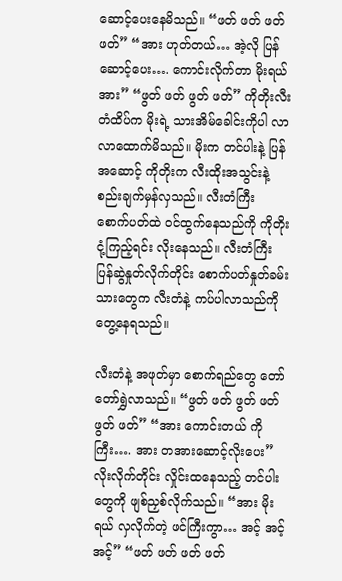ဆောင့်ပေးနေမိသည်။ “ဖတ် ဖတ် ဖတ် ဖတ်” “အား ဟုတ်တယ်… အဲ့လို ပြန်ဆောင့်ပေး…. ကောင်းလိုက်တာ မိုးရယ် အား” “ဖွတ် ဖတ် ဖွတ် ဖတ်” ကိုတိုးလီးတံထိပ်က မိုးရဲ့ သားအိမ်ခေါင်းကိုပါ လာလာထောက်မိသည်။ မိုးက တင်ပါးနဲ့ ပြန်အဆောင့် ကိုတိုးက လီးထိုးအသွင်းနဲ့ စည်းချက်မှန်လှသည်။ လီးတံကြီး စောက်ပတ်ထဲ ဝင်ထွက်နေသည်ကို ကိုတိုး ငုံ့ကြည့်ရင်း လိုးနေသည်။ လီးတံကြီး ပြန်ဆွဲနှုတ်လိုက်တိုင်း စောက်ပတ်နှုတ်ခမ်းသားတွေက လီးတံနဲ့ ကပ်ပါလာသည်ကို တွေ့နေရသည်။

လီးတံနဲ့ အဖုတ်မှာ စောက်ရည်တွေ တော်တော်ရွှဲလာသည်။ “ဖွတ် ဖတ် ဖွတ် ဖတ် ဖွတ် ဖတ်” “အား ကောင်းတယ် ကိုကြီး…. အား တအားဆောင့်လိုးပေး” လိုးလိုက်တိုင်း လှိုင်းထနေသည့် တင်ပါးတွေကို ဖျစ်ညှစ်လိုက်သည်။ “အား မိုးရယ် လှလိုက်တဲ့ ဖင်ကြီးကွာ… အင့် အင့် အင့်” “ဖတ် ဖတ် ဖတ် ဖတ်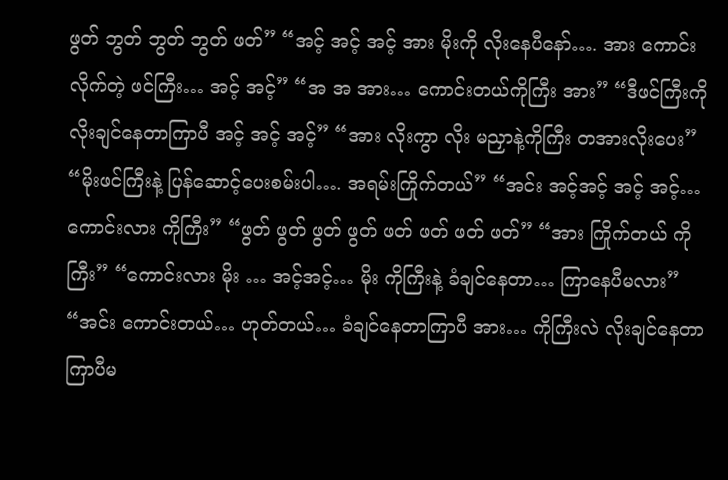ဖွတ် ဘွတ် ဘွတ် ဘွတ် ဖတ်” “အင့် အင့် အင့် အား မိုးကို လိုးနေပီနော်…. အား ကောင်းလိုက်တဲ့ ဖင်ကြီး… အင့် အင့်” “အ အ အား… ကောင်းတယ်ကိုကြီး အား” “ဒီဖင်ကြီးကို လိုးချင်နေတာကြာပီ အင့် အင့် အင့်” “အား လိုးကွာ လိုး မညှာနဲ့ကိုကြီး တအားလိုးပေး” “မိုးဖင်ကြီးနဲ့ ပြန်ဆောင့်ပေးစမ်းပါ…. အရမ်းကြိုက်တယ်” “အင်း အင့်အင့် အင့် အင့်… ကောင်းလား ကိုကြီး” “ဖွတ် ဖွတ် ဖွတ် ဖွတ် ဖတ် ဖတ် ဖတ် ဖတ်” “အား ကြိုက်တယ် ကိုကြီး” “ကောင်းလား မိုး … အင့်အင့်… မိုး ကိုကြီးနဲ့ ခံချင်နေတာ… ကြာနေပီမလား” “အင်း ကောင်းတယ်… ဟုတ်တယ်… ခံချင်နေတာကြာပီ အား… ကိုကြီးလဲ လိုးချင်နေတာ ကြာပီမ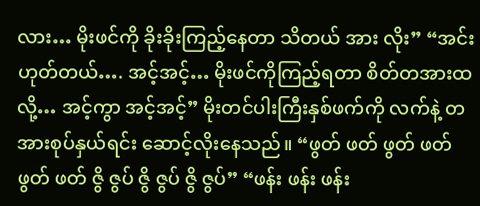လား… မိုးဖင်ကို ခိုးခိုးကြည့်နေတာ သိတယ် အား လိုး” “အင်း ဟုတ်တယ်…. အင့်အင့်… မိုးဖင်ကိုကြည့်ရတာ စိတ်တအားထလို့… အင့်ကွာ အင့်အင့်” မိုးတင်ပါးကြီးနှစ်ဖက်ကို လက်နဲ့ တအားစုပ်နှယ်ရင်း ဆောင့်လိုးနေသည်။ “ဖွတ် ဖတ် ဖွတ် ဖတ် ဖွတ် ဖတ် ဇွိ ဇွပ် ဇွိ ဇွပ် ဇွိ ဇွပ်” “ဖန်း ဖန်း ဖန်း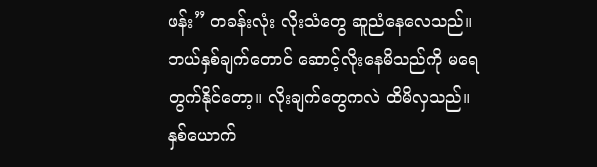ဖန်း” တခန်းလုံး လိုးသံတွေ ဆူညံနေလေသည်။ ဘယ်နှစ်ချက်တောင် ဆောင့်လိုးနေမိသည်ကို မရေတွက်နိုင်တော့။ လိုးချက်တွေကလဲ ထိမိလှသည်။ နှစ်ယောက်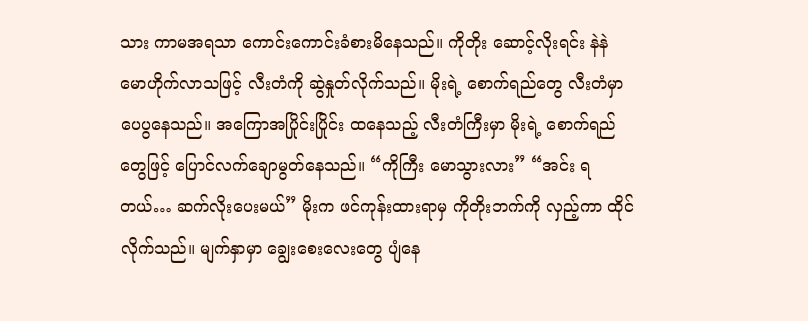သား ကာမအရသာ ကောင်းကောင်းခံစားမိနေသည်။ ကိုတိုး ဆောင့်လိုးရင်း နဲနဲ မောဟိုက်လာသဖြင့် လီးတံကို ဆွဲနှုတ်လိုက်သည်။ မိုးရဲ့ စောက်ရည်တွေ လီးတံမှာ ပေပွနေသည်။ အကြောအပြိုင်းပြိုင်း ထနေသည့် လီးတံကြီးမှာ မိုးရဲ့ စောက်ရည်တွေဖြင့် ပြောင်လက်ချောမွတ်နေသည်။ “ကိုကြီး မောသွားလား” “အင်း ရတယ်… ဆက်လိုးပေးမယ်” မိုးက ဖင်ကုန်းထားရာမှ ကိုတိုးဘက်ကို လှည့်ကာ ထိုင်လိုက်သည်။ မျက်နှာမှာ ချွေးစေးလေးတွေ ပျံနေ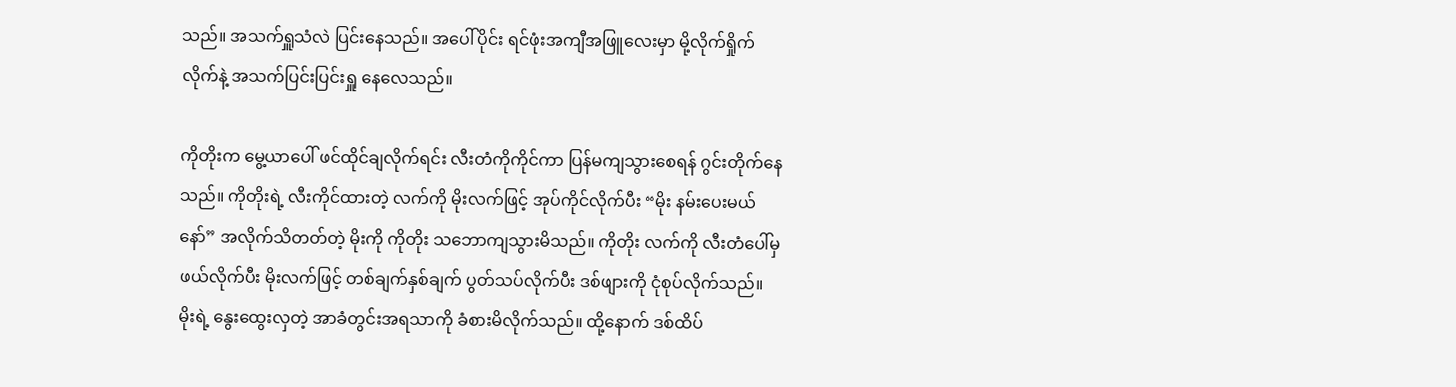သည်။ အသက်ရှူသံလဲ ပြင်းနေသည်။ အပေါ်ပိုင်း ရင်ဖုံးအကျီအဖြူလေးမှာ မို့လိုက်ရှိုက်လိုက်နဲ့ အသက်ပြင်းပြင်းရှူ နေလေသည်။

ကိုတိုးက မွေ့ယာပေါ် ဖင်ထိုင်ချလိုက်ရင်း လီးတံကိုကိုင်ကာ ပြန်မကျသွားစေရန် ဂွင်းတိုက်နေသည်။ ကိုတိုးရဲ့ လီးကိုင်ထားတဲ့ လက်ကို မိုးလက်ဖြင့် အုပ်ကိုင်လိုက်ပီး “မိုး နမ်းပေးမယ်နော်” အလိုက်သိတတ်တဲ့ မိုးကို ကိုတိုး သဘောကျသွားမိသည်။ ကိုတိုး လက်ကို လီးတံပေါ်မှ ဖယ်လိုက်ပီး မိုးလက်ဖြင့် တစ်ချက်နှစ်ချက် ပွတ်သပ်လိုက်ပီး ဒစ်ဖျားကို ငုံစုပ်လိုက်သည်။ မိုးရဲ့ နွေးထွေးလှတဲ့ အာခံတွင်းအရသာကို ခံစားမိလိုက်သည်။ ထို့နောက် ဒစ်ထိပ်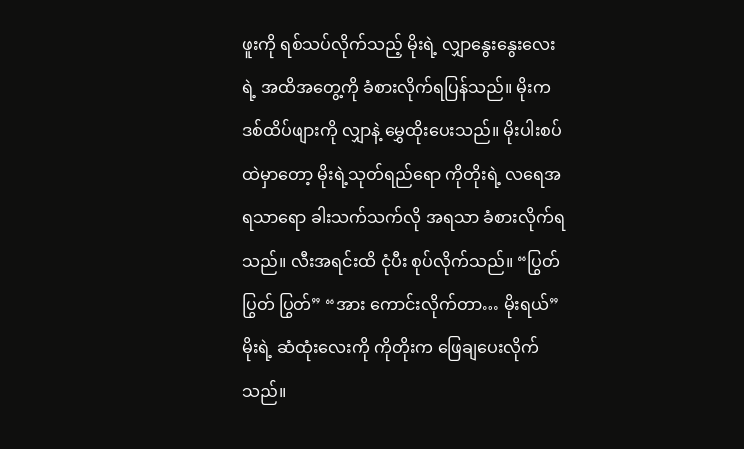ဖူးကို ရစ်သပ်လိုက်သည့် မိုးရဲ့ လျှာနွေးနွေးလေးရဲ့ အထိအတွေ့ကို ခံစားလိုက်ရပြန်သည်။ မိုးက ဒစ်ထိပ်ဖျားကို လျှာနဲ့ မွှေထိုးပေးသည်။ မိုးပါးစပ်ထဲမှာတော့ မိုးရဲ့သုတ်ရည်ရော ကိုတိုးရဲ့ လရေအရသာရော ခါးသက်သက်လို အရသာ ခံစားလိုက်ရသည်။ လီးအရင်းထိ ငုံပီး စုပ်လိုက်သည်။ “ပြွတ် ပြွတ် ပြွတ်” “အား ကောင်းလိုက်တာ… မိုးရယ်” မိုးရဲ့ ဆံထုံးလေးကို ကိုတိုးက ဖြေချပေးလိုက်သည်။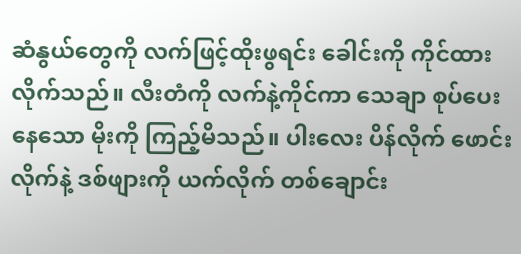ဆံနွယ်တွေကို လက်ဖြင့်ထိုးဖွရင်း ခေါင်းကို ကိုင်ထားလိုက်သည်။ လီးတံကို လက်နဲ့ကိုင်ကာ သေချာ စုပ်ပေးနေသော မိုးကို ကြည့်မိသည်။ ပါးလေး ပိန်လိုက် ဖောင်းလိုက်နဲ့ ဒစ်ဖျားကို ယက်လိုက် တစ်ချောင်း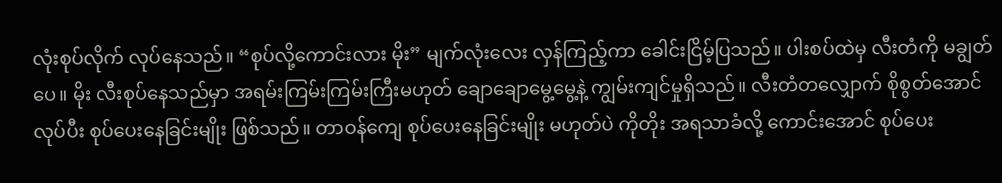လုံးစုပ်လိုက် လုပ်နေသည်။ “စုပ်လို့ကောင်းလား မိုး” မျက်လုံးလေး လှန်ကြည့်ကာ ခေါင်းငြိမ့်ပြသည်။ ပါးစပ်ထဲမှ လီးတံကို မချွတ်ပေ။ မိုး လီးစုပ်နေသည်မှာ အရမ်းကြမ်းကြမ်းကြီးမဟုတ် ချောချောမွေ့မွေ့နဲ့ ကျွမ်းကျင်မှုရှိသည်။ လီးတံတလျှောက် စိုစွတ်အောင်လုပ်ပီး စုပ်ပေးနေခြင်းမျိုး ဖြစ်သည်။ တာဝန်ကျေ စုပ်ပေးနေခြင်းမျိုး မဟုတ်ပဲ ကိုတိုး အရသာခံလို့ ကောင်းအောင် စုပ်ပေး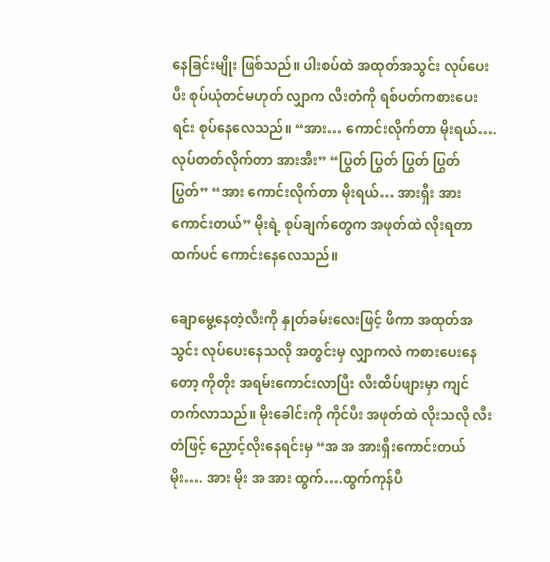နေခြင်းမျိုး ဖြစ်သည်။ ပါးစပ်ထဲ အထုတ်အသွင်း လုပ်ပေးပီး စုပ်ယုံတင်မဟုတ် လျှာက လီးတံကို ရစ်ပတ်ကစားပေးရင်း စုပ်နေလေသည်။ “အား… ကောင်းလိုက်တာ မိုးရယ်…. လုပ်တတ်လိုက်တာ အားအီး” “ပြွတ် ပြွတ် ပြွတ် ပြွတ် ပြွတ်” “အား ကောင်းလိုက်တာ မိုးရယ်… အားရှီး အား ကောင်းတယ်” မိုးရဲ့ စုပ်ချက်တွေက အဖုတ်ထဲ လိုးရတာထက်ပင် ကောင်းနေလေသည်။

ချောမွေ့နေတဲ့လီးကို နှုတ်ခမ်းလေးဖြင့် ဖိကာ အထုတ်အသွင်း လုပ်ပေးနေသလို အတွင်းမှ လျှာကလဲ ကစားပေးနေတော့ ကိုတိုး အရမ်းကောင်းလာပြီး လီးထိပ်ဖျားမှာ ကျင်တက်လာသည်။ မိုးခေါင်းကို ကိုင်ပီး အဖုတ်ထဲ လိုးသလို လီးတံဖြင့် ညှောင့်လိုးနေရင်းမှ “အ အ အားရှီးကောင်းတယ် မိုး…. အား မိုး အ အား ထွက်….ထွက်ကုန်ပီ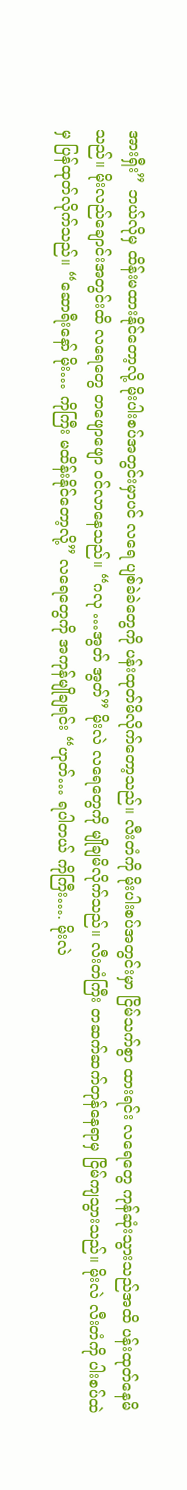အားရှီး” ဘယ်လိုမှ ထိန်းမထားနိုင်တော့လို့ မိုးပါးစပ်အတွင်းမှာပင် လရေ ပျစ်ခဲခဲတွေကို ပန်းထုတ်မိလိုက်တော့သည်။ လီးတံကို မိုးပါးစပ်အတွင်းမှာ ငြိမ်သက်စွာ ထားရင်း လရေတွေ ကုန်ဆုံးသွားသည်အထိ ပန်းထုတ်နေမိသည်။ မိုးလည်ချောင်းအတွင်းထိ လရေတွေ တဖျောဖျော ဝင်လာနေသည်။ “ဂလု …အွတ် အွတ်” မိုးလဲ လရေတွေကို မျိုချမိလိုက်သည်။ လီးတံကြီး တဆက်ဆက်တုန်နေရာမှ ငြိမ်ကျသွားသည်။ မိုးလဲ လီးတံကို ပါးစပ်ထဲမှ ပြန်ထုတ်လိုက်သည်။ “ဆောရီးနော် မိုး… ကိုကြီး မထိန်းနိုင်တော့လို့” လရေတွေကို အကုန်မျိုချရင်း “ဟုတ်… ရပါတယ် ကိုကြီး…. မိုးလဲ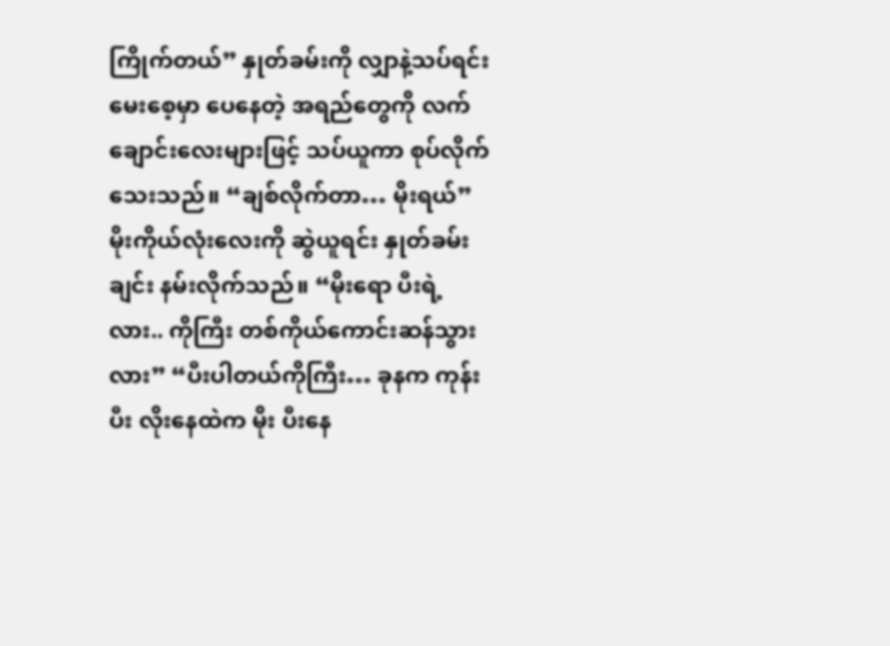ကြိုက်တယ်” နှုတ်ခမ်းကို လျှာနဲ့သပ်ရင်း မေးစေ့မှာ ပေနေတဲ့ အရည်တွေကို လက်ချောင်းလေးများဖြင့် သပ်ယူကာ စုပ်လိုက်သေးသည်။ “ချစ်လိုက်တာ… မိုးရယ်” မိုးကိုယ်လုံးလေးကို ဆွဲယူရင်း နှုတ်ခမ်းချင်း နမ်းလိုက်သည်။ “မိုးရော ပီးရဲ့လား.. ကိုကြီး တစ်ကိုယ်ကောင်းဆန်သွားလား” “ပီးပါတယ်ကိုကြီး… ခုနက ကုန်းပီး လိုးနေထဲက မိုး ပီးနေ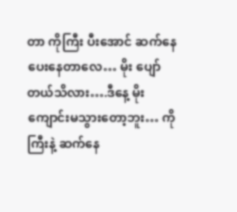တာ ကိုကြီး ပီးအောင် ဆက်နေပေးနေတာလေ… မိုး ပျော်တယ်သိလား….ဒီနေ့ မိုး ကျောင်းမသွားတော့ဘူး… ကိုကြီးနဲ့ ဆက်နေ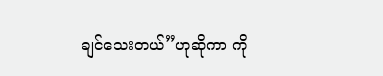ချင်သေးတယ်”ဟုဆိုကာ ကို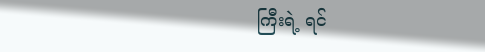ကြီးရဲ့ ရင်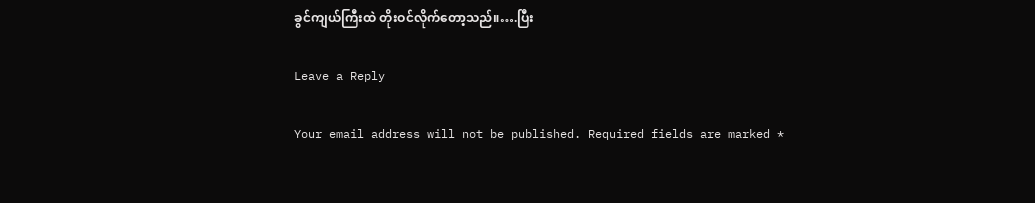ခွင်ကျယ်ကြီးထဲ တိုးဝင်လိုက်တော့သည်။….ပြီး

Leave a Reply

Your email address will not be published. Required fields are marked *